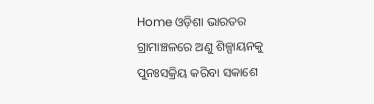Home ଓଡ଼ିଶା ଭାରତର ଗ୍ରାମାଞ୍ଚଳରେ ଅଣୁ ଶିଳ୍ପାୟନକୁ ପୁନଃସକ୍ରିୟ କରିବା ସକାଶେ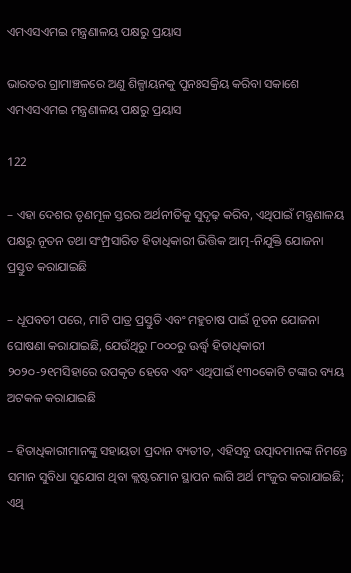ଏମଏସଏମଇ ମନ୍ତ୍ରଣାଳୟ ପକ୍ଷରୁ ପ୍ରୟାସ

ଭାରତର ଗ୍ରାମାଞ୍ଚଳରେ ଅଣୁ ଶିଳ୍ପାୟନକୁ ପୁନଃସକ୍ରିୟ କରିବା ସକାଶେ ଏମଏସଏମଇ ମନ୍ତ୍ରଣାଳୟ ପକ୍ଷରୁ ପ୍ରୟାସ

122

– ଏହା ଦେଶର ତୃଣମୂଳ ସ୍ତରର ଅର୍ଥନୀତିକୁ ସୁଦୃଢ଼ କରିବ, ଏଥିପାଇଁ ମନ୍ତ୍ରଣାଳୟ ପକ୍ଷରୁ ନୂତନ ତଥା ସଂମ୍ପ୍ରସାରିତ ହିତାଧିକାରୀ ଭିତ୍ତିକ ଆତ୍ମ-ନିଯୁକ୍ତି ଯୋଜନା ପ୍ରସ୍ତୁତ କରାଯାଇଛି

– ଧୂପବତୀ ପରେ, ମାଟି ପାତ୍ର ପ୍ରସ୍ତୁତି ଏବଂ ମହୁଚାଷ ପାଇଁ ନୂତନ ଯୋଜନା ଘୋଷଣା କରାଯାଇଛି, ଯେଉଁଥିରୁ ୮୦୦୦ରୁ ଊର୍ଦ୍ଧ୍ଵ ହିତାଧିକାରୀ ୨୦୨୦-୨୧ମସିହାରେ ଉପକୃତ ହେବେ ଏବଂ ଏଥିପାଇଁ ୧୩୦କୋଟି ଟଙ୍କାର ବ୍ୟୟ ଅଟକଳ କରାଯାଇଛି

– ହିତାଧିକାରୀମାନଙ୍କୁ ସହାୟତା ପ୍ରଦାନ ବ୍ୟତୀତ, ଏହିସବୁ ଉତ୍ପାଦମାନଙ୍କ ନିମନ୍ତେ ସମାନ ସୁବିଧା ସୁଯୋଗ ଥିବା କ୍ଲଷ୍ଟରମାନ ସ୍ଥାପନ ଲାଗି ଅର୍ଥ ମଂଜୁର କରାଯାଇଛି; ଏଥି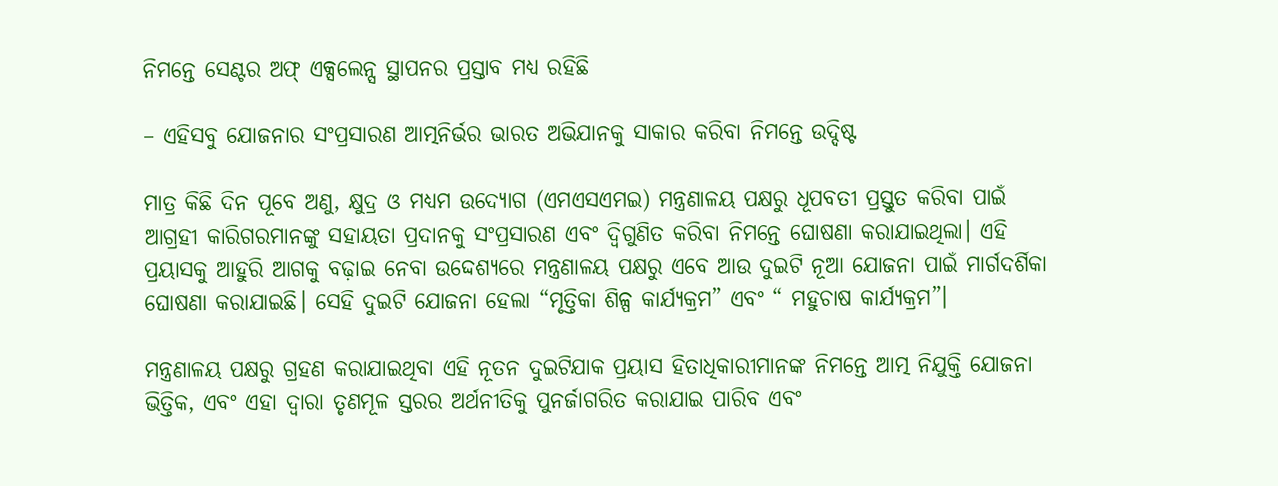ନିମନ୍ତେ ସେଣ୍ଟର ଅଫ୍ ଏକ୍ସଲେନ୍ସ ସ୍ଥାପନର ପ୍ରସ୍ତାବ ମଧ୍ୟ ରହିଛି

– ଏହିସବୁ ଯୋଜନାର ସଂପ୍ରସାରଣ ଆତ୍ମନିର୍ଭର ଭାରତ ଅଭିଯାନକୁ ସାକାର କରିବା ନିମନ୍ତେ ଉଦ୍ଦିଷ୍ଟ

ମାତ୍ର କିଛି ଦିନ ପୂବେ ଅଣୁ, କ୍ଷୁଦ୍ର ଓ ମଧ୍ୟମ ଉଦ୍ୟୋଗ (ଏମଏସଏମଇ) ମନ୍ତ୍ରଣାଳୟ ପକ୍ଷରୁ ଧୂପବତୀ ପ୍ରସ୍ତୁତ କରିବା ପାଇଁ ଆଗ୍ରହୀ କାରିଗରମାନଙ୍କୁ ସହାୟତା ପ୍ରଦାନକୁ ସଂପ୍ରସାରଣ ଏବଂ ଦ୍ୱିଗୁଣିତ କରିବା ନିମନ୍ତେ ଘୋଷଣା କରାଯାଇଥିଲା। ଏହି ପ୍ରୟାସକୁ ଆହୁରି ଆଗକୁ ବଢ଼ାଇ ନେବା ଉଦ୍ଦେଶ୍ୟରେ ମନ୍ତ୍ରଣାଳୟ ପକ୍ଷରୁ ଏବେ ଆଉ ଦୁଇଟି ନୂଆ ଯୋଜନା ପାଇଁ ମାର୍ଗଦର୍ଶିକା ଘୋଷଣା କରାଯାଇଛି। ସେହି ଦୁଇଟି ଯୋଜନା ହେଲା “ମୃତ୍ତିକା ଶିଳ୍ପ କାର୍ଯ୍ୟକ୍ରମ” ଏବଂ “ ମହୁଚାଷ କାର୍ଯ୍ୟକ୍ରମ”।

ମନ୍ତ୍ରଣାଳୟ ପକ୍ଷରୁ ଗ୍ରହଣ କରାଯାଇଥିବା ଏହି ନୂତନ ଦୁଇଟିଯାକ ପ୍ରୟାସ ହିତାଧିକାରୀମାନଙ୍କ ନିମନ୍ତେ ଆତ୍ମ ନିଯୁକ୍ତି ଯୋଜନା ଭିତ୍ତିକ, ଏବଂ ଏହା ଦ୍ୱାରା ତୃଣମୂଳ ସ୍ତରର ଅର୍ଥନୀତିକୁ ପୁନର୍ଜାଗରିତ କରାଯାଇ ପାରିବ ଏବଂ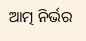ଆତ୍ମ ନିର୍ଭର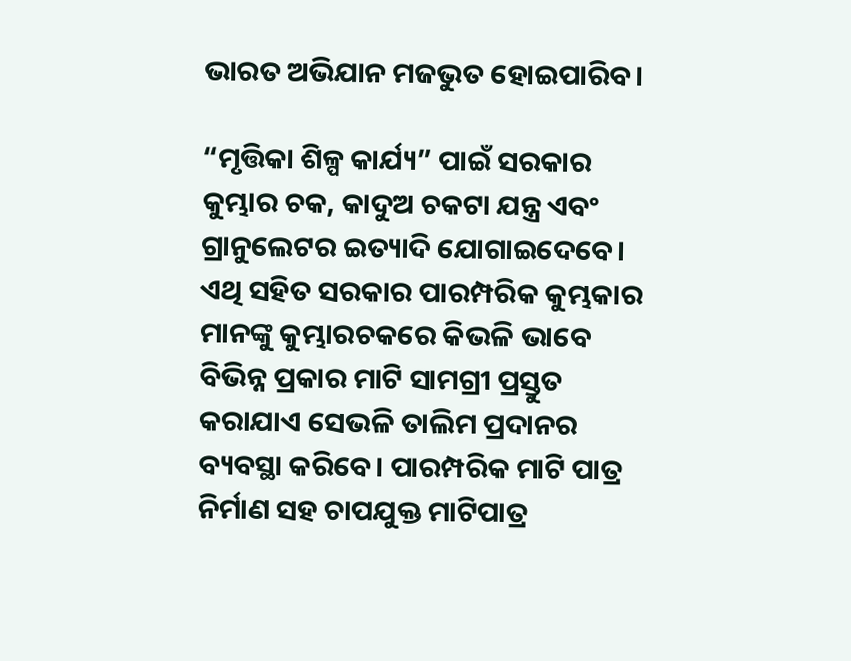ଭାରତ ଅଭିଯାନ ମଜଭୁତ ହୋଇପାରିବ।

“ମୃତ୍ତିକା ଶିଳ୍ପ କାର୍ଯ୍ୟ” ପାଇଁ ସରକାର କୁମ୍ଭାର ଚକ, କାଦୁଅ ଚକଟା ଯନ୍ତ୍ର ଏବଂ ଗ୍ରାନୁଲେଟର ଇତ୍ୟାଦି ଯୋଗାଇଦେବେ। ଏଥି ସହିତ ସରକାର ପାରମ୍ପରିକ କୁମ୍ଭକାର ମାନଙ୍କୁ କୁମ୍ଭାରଚକରେ କିଭଳି ଭାବେ ବିଭିନ୍ନ ପ୍ରକାର ମାଟି ସାମଗ୍ରୀ ପ୍ରସ୍ତୁତ କରାଯାଏ ସେଭଳି ତାଲିମ ପ୍ରଦାନର ବ୍ୟବସ୍ଥା କରିବେ। ପାରମ୍ପରିକ ମାଟି ପାତ୍ର ନିର୍ମାଣ ସହ ଚାପଯୁକ୍ତ ମାଟିପାତ୍ର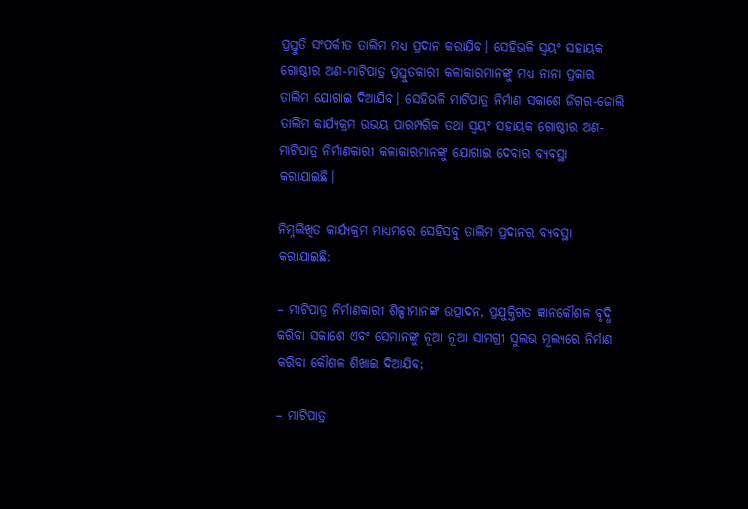ପ୍ରସ୍ତୁତି ସଂପର୍କୀତ ତାଲିମ ମଧ୍ୟ ପ୍ରଦାନ କରାଯିବ। ସେହିଭଳି ସ୍ୱୟଂ ସହାୟକ ଗୋଷ୍ଠୀର ଅଣ-ମାଟିପାତ୍ର ପ୍ରସ୍ତୁତକାରୀ କଳାକାରମାନଙ୍କୁ ମଧ୍ୟ ନାନା ପ୍ରକାର ତାଲିମ ଯୋଗାଇ ଦିଆଯିବ। ସେହିଭଳି ମାଟିପାତ୍ର ନିର୍ମାଣ ସକାଶେ ଜିଗର-ଜୋଲି ତାଲିମ କାର୍ଯ୍ୟକ୍ରମ ଉଭୟ ପାରମ୍ପରିକ ତଥା ସ୍ୱୟଂ ସହାୟକ ଗୋଷ୍ଠୀର ଅଣ-ମାଟିପାତ୍ର ନିର୍ମାଣକାରୀ କଳାକାରମାନଙ୍କୁ ଯୋଗାଇ ଦେବାର ବ୍ୟବସ୍ଥା କରାଯାଇଛି।

ନିମ୍ନଲିଖିତ କାର୍ଯ୍ୟକ୍ରମ ମାଧ୍ୟମରେ ସେହିସବୁ ତାଲିମ ପ୍ରଦାନର ବ୍ୟବସ୍ଥା କରାଯାଇଛି:

– ମାଟିପାତ୍ର ନିର୍ମାଣକାରୀ ଶିଳ୍ପୀମାନଙ୍କ ଉତ୍ପାଦନ, ପ୍ରଯୁକ୍ତିଗତ ଜ୍ଞାନକୌଶଳ ବୃଦ୍ଧି କରିବା ସକାଶେ ଏବଂ ସେମାନଙ୍କୁ ନୂଆ ନୂଆ ସାମଗ୍ରୀ ସୁଲଭ ମୂଲ୍ୟରେ ନିର୍ମାଣ କରିବା କୌଶଳ ଶିଖାଇ ଦିଆଯିବ;

– ମାଟିପାତ୍ର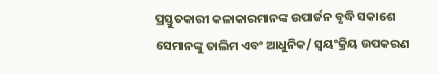ପ୍ରସ୍ତୁତକାରୀ କଳାକାରମାନଙ୍କ ଉପାର୍ଜନ ବୃଦ୍ଧି ସକାଶେ ସେମାନଙ୍କୁ ତାଲିମ ଏବଂ ଆଧୁନିକ/ ସ୍ୱୟଂକ୍ରିୟ ଉପକରଣ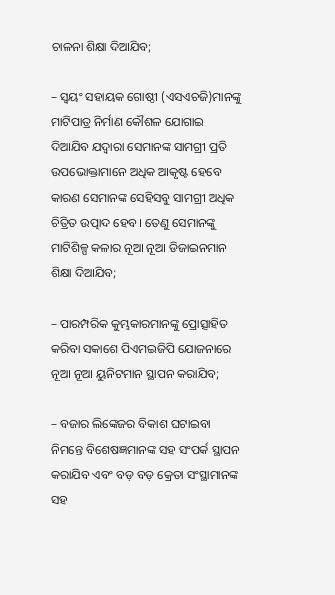ଚାଳନା ଶିକ୍ଷା ଦିଆଯିବ;

– ସ୍ୱୟଂ ସହାୟକ ଗୋଷ୍ଠୀ (ଏସଏଚଜି)ମାନଙ୍କୁ ମାଟିପାତ୍ର ନିର୍ମାଣ କୌଶଳ ଯୋଗାଇ ଦିଆଯିବ ଯଦ୍ୱାରା ସେମାନଙ୍କ ସାମଗ୍ରୀ ପ୍ରତି ଉପଭୋକ୍ତାମାନେ ଅଧିକ ଆକୃଷ୍ଟ ହେବେ କାରଣ ସେମାନଙ୍କ ସେହିସବୁ ସାମଗ୍ରୀ ଅଧିକ ଚିତ୍ରିତ ଉତ୍ପାଦ ହେବ। ତେଣୁ ସେମାନଙ୍କୁ ମାଟିଶିଳ୍ପ କଳାର ନୂଆ ନୂଆ ଡିଜାଇନମାନ ଶିକ୍ଷା ଦିଆଯିବ;

– ପାରମ୍ପରିକ କୁମ୍ଭକାରମାନଙ୍କୁ ପ୍ରୋତ୍ସାହିତ କରିବା ସକାଶେ ପିଏମଇଜିପି ଯୋଜନାରେ ନୂଆ ନୂଆ ୟୁନିଟମାନ ସ୍ଥାପନ କରାଯିବ;

– ବଜାର ଲିଙ୍କେଜର ବିକାଶ ଘଟାଇବା ନିମନ୍ତେ ବିଶେଷଜ୍ଞମାନଙ୍କ ସହ ସଂପର୍କ ସ୍ଥାପନ କରାଯିବ ଏବଂ ବଡ଼ ବଡ଼ କ୍ରେତା ସଂସ୍ଥାମାନଙ୍କ ସହ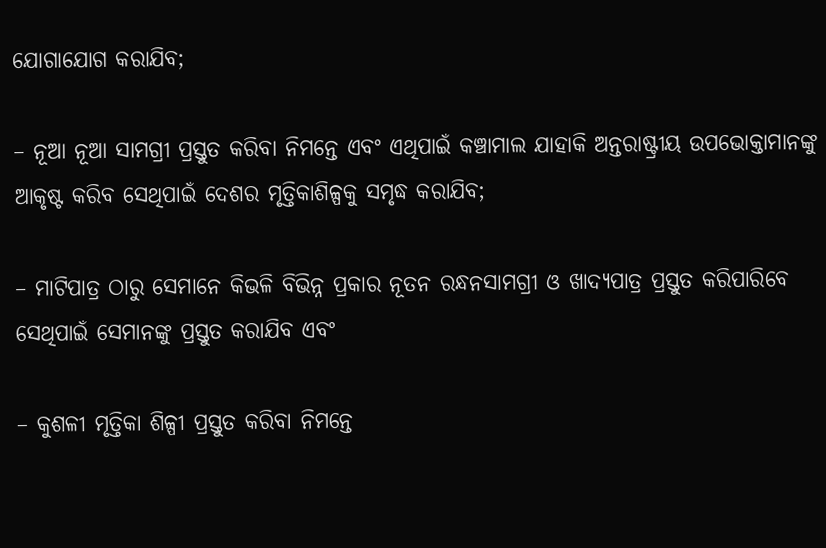ଯୋଗାଯୋଗ କରାଯିବ;

– ନୂଆ ନୂଆ ସାମଗ୍ରୀ ପ୍ରସ୍ତୁତ କରିବା ନିମନ୍ତେ ଏବଂ ଏଥିପାଇଁ କଞ୍ଚାମାଲ ଯାହାକି ଅନ୍ତରାଷ୍ଟ୍ରୀୟ ଉପଭୋକ୍ତାମାନଙ୍କୁ ଆକୃଷ୍ଟ କରିବ ସେଥିପାଇଁ ଦେଶର ମୃତ୍ତିକାଶିଳ୍ପକୁ ସମୃଦ୍ଧ କରାଯିବ;

– ମାଟିପାତ୍ର ଠାରୁ ସେମାନେ କିଭଳି ବିଭିନ୍ନ ପ୍ରକାର ନୂତନ ରନ୍ଧନସାମଗ୍ରୀ ଓ ଖାଦ୍ୟପାତ୍ର ପ୍ରସ୍ତୁତ କରିପାରିବେ ସେଥିପାଇଁ ସେମାନଙ୍କୁ ପ୍ରସ୍ତୁତ କରାଯିବ ଏବଂ

– କୁଶଳୀ ମୃତ୍ତିକା ଶିଳ୍ପୀ ପ୍ରସ୍ତୁତ କରିବା ନିମନ୍ତେ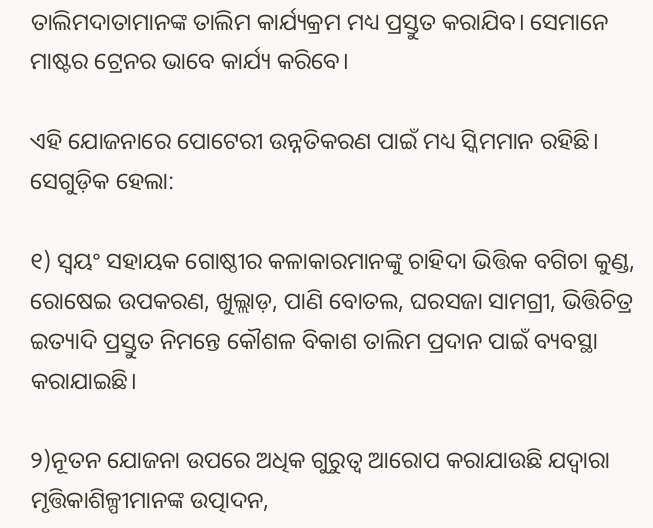ତାଲିମଦାତାମାନଙ୍କ ତାଲିମ କାର୍ଯ୍ୟକ୍ରମ ମଧ୍ୟ ପ୍ରସ୍ତୁତ କରାଯିବ। ସେମାନେ ମାଷ୍ଟର ଟ୍ରେନର ଭାବେ କାର୍ଯ୍ୟ କରିବେ।

ଏହି ଯୋଜନାରେ ପୋଟେରୀ ଉନ୍ନତିକରଣ ପାଇଁ ମଧ୍ୟ ସ୍କିମମାନ ରହିଛି। ସେଗୁଡ଼ିକ ହେଲା:

୧) ସ୍ୱୟଂ ସହାୟକ ଗୋଷ୍ଠୀର କଳାକାରମାନଙ୍କୁ ଚାହିଦା ଭିତ୍ତିକ ବଗିଚା କୁଣ୍ଡ, ରୋଷେଇ ଉପକରଣ, ଖୁଲ୍ଲାଡ଼, ପାଣି ବୋତଲ, ଘରସଜା ସାମଗ୍ରୀ, ଭିତ୍ତିଚିତ୍ର ଇତ୍ୟାଦି ପ୍ରସ୍ତୁତ ନିମନ୍ତେ କୌଶଳ ବିକାଶ ତାଲିମ ପ୍ରଦାନ ପାଇଁ ବ୍ୟବସ୍ଥା କରାଯାଇଛି।

୨)ନୂତନ ଯୋଜନା ଉପରେ ଅଧିକ ଗୁରୁତ୍ୱ ଆରୋପ କରାଯାଉଛି ଯଦ୍ୱାରା ମୃତ୍ତିକାଶିଳ୍ପୀମାନଙ୍କ ଉତ୍ପାଦନ,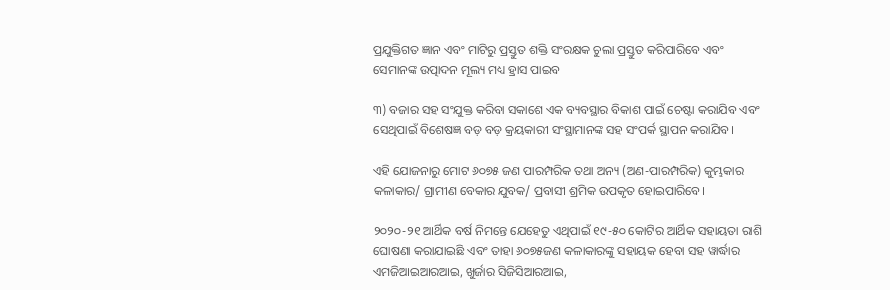ପ୍ରଯୁକ୍ତିଗତ ଜ୍ଞାନ ଏବଂ ମାଟିରୁ ପ୍ରସ୍ତୁତ ଶକ୍ତି ସଂରକ୍ଷକ ଚୁଲା ପ୍ରସ୍ତୁତ କରିପାରିବେ ଏବଂ ସେମାନଙ୍କ ଉତ୍ପାଦନ ମୂଲ୍ୟ ମଧ୍ୟ ହ୍ରାସ ପାଇବ

୩) ବଜାର ସହ ସଂଯୁକ୍ତ କରିବା ସକାଶେ ଏକ ବ୍ୟବସ୍ଥାର ବିକାଶ ପାଇଁ ଚେଷ୍ଟା କରାଯିବ ଏବଂ ସେଥିପାଇଁ ବିଶେଷଜ୍ଞ ବଡ଼ ବଡ଼ କ୍ରୟକାରୀ ସଂସ୍ଥାମାନଙ୍କ ସହ ସଂପର୍କ ସ୍ଥାପନ କରାଯିବ।

ଏହି ଯୋଜନାରୁ ମୋଟ ୬୦୭୫ ଜଣ ପାରମ୍ପରିକ ତଥା ଅନ୍ୟ (ଅଣ-ପାରମ୍ପରିକ) କୁମ୍ଭକାର କଳାକାର/ ଗ୍ରାମୀଣ ବେକାର ଯୁବକ/ ପ୍ରବାସୀ ଶ୍ରମିକ ଉପକୃତ ହୋଇପାରିବେ।

୨୦୨୦-୨୧ ଆର୍ଥିକ ବର୍ଷ ନିମନ୍ତେ ଯେହେତୁ ଏଥିପାଇଁ ୧୯-୫୦ କୋଟିର ଆର୍ଥିକ ସହାୟତା ରାଶି ଘୋଷଣା କରାଯାଇଛି ଏବଂ ତାହା ୬୦୭୫ଜଣ କଳାକାରଙ୍କୁ ସହାୟକ ହେବା ସହ ୱାର୍ଦ୍ଧାର ଏମଜିଆଇଆରଆଇ, ଖୁର୍ଜାର ସିଜିସିଆରଆଇ,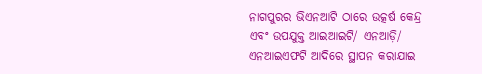ନାଗପୁରର ଭିଏନଆଟି ଠାରେ ଉତ୍କର୍ଷ କେନ୍ଦ୍ର ଏବଂ ଉପଯୁକ୍ତ ଆଇଆଇଟି/ ଏନଆଡ଼ି/ ଏନଆଇଏଫଟି ଆଦିରେ ସ୍ଥାପନ କରାଯାଇ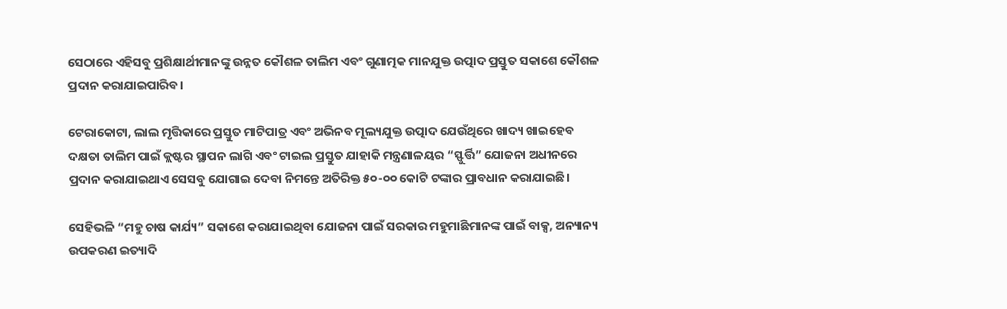ସେଠାରେ ଏହିସବୁ ପ୍ରଶିକ୍ଷାର୍ଥୀମାନଙ୍କୁ ଉନ୍ନତ କୌଶଳ ତାଲିମ ଏବଂ ଗୁଣାତ୍ମକ ମାନଯୁକ୍ତ ଉତ୍ପାଦ ପ୍ରସ୍ତୁତ ସକାଶେ କୌଶଳ ପ୍ରଦାନ କରାଯାଇପାରିବ।

ଟେରାକୋଟା, ଲାଲ ମୃତ୍ତିକାରେ ପ୍ରସ୍ତୁତ ମାଟିପାତ୍ର ଏବଂ ଅଭିନବ ମୂଲ୍ୟଯୁକ୍ତ ଉତ୍ପାଦ ଯେଉଁଥିରେ ଖାଦ୍ୟ ଖାଇହେବ ଦକ୍ଷତା ତାଲିମ ପାଇଁ କ୍ଲଷ୍ଟର ସ୍ଥାପନ ଲାଗି ଏବଂ ଟାଇଲ ପ୍ରସ୍ତୁତ ଯାହାକି ମନ୍ତ୍ରଣାଳୟର “ସ୍ଫୁର୍ତ୍ତି” ଯୋଜନା ଅଧୀନରେ ପ୍ରଦାନ କରାଯାଇଥାଏ ସେସବୁ ଯୋଗାଇ ଦେବା ନିମନ୍ତେ ଅତିରିକ୍ତ ୫୦-୦୦ କୋଟି ଟଙ୍କାର ପ୍ରାବଧାନ କରାଯାଇଛି।

ସେହିଭଳି “ମହୁ ଚାଷ କାର୍ଯ୍ୟ” ସକାଶେ କରାଯାଇଥିବା ଯୋଜନା ପାଇଁ ସରକାର ମହୁମାଛିମାନଙ୍କ ପାଇଁ ବାକ୍ସ, ଅନ୍ୟାନ୍ୟ ଉପକରଣ ଇତ୍ୟାଦି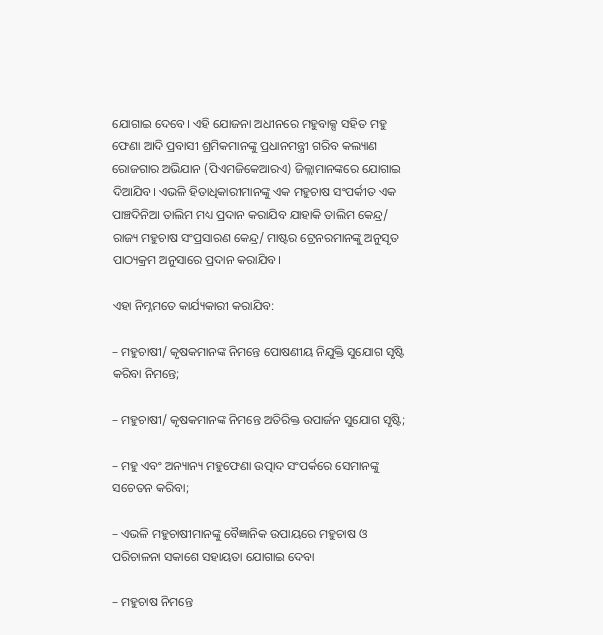ଯୋଗାଇ ଦେବେ। ଏହି ଯୋଜନା ଅଧୀନରେ ମହୁବାକ୍ସ ସହିତ ମହୁ ଫେଣା ଆଦି ପ୍ରବାସୀ ଶ୍ରମିକମାନଙ୍କୁ ପ୍ରଧାନମନ୍ତ୍ରୀ ଗରିବ କଲ୍ୟାଣ ରୋଜଗାର ଅଭିଯାନ (ପିଏମଜିକେଆରଏ) ଜିଳ୍ଲାମାନଙ୍କରେ ଯୋଗାଇ ଦିଆଯିବ। ଏଭଳି ହିତାଧିକାରୀମାନଙ୍କୁ ଏକ ମହୁଚାଷ ସଂପର୍କୀତ ଏକ ପାଞ୍ଚଦିନିଆ ତାଲିମ ମଧ୍ୟ ପ୍ରଦାନ କରାଯିବ ଯାହାକି ତାଲିମ କେନ୍ଦ୍ର/ ରାଜ୍ୟ ମହୁଚାଷ ସଂପ୍ରସାରଣ କେନ୍ଦ୍ର/ ମାଷ୍ଟର ଟ୍ରେନରମାନଙ୍କୁ ଅନୁସୃତ ପାଠ୍ୟକ୍ରମ ଅନୁସାରେ ପ୍ରଦାନ କରାଯିବ।

ଏହା ନିମ୍ନମତେ କାର୍ଯ୍ୟକାରୀ କରାଯିବ:

– ମହୁଚାଷୀ/ କୃଷକମାନଙ୍କ ନିମନ୍ତେ ପୋଷଣୀୟ ନିଯୁକ୍ତି ସୁଯୋଗ ସୃଷ୍ଟି କରିବା ନିମନ୍ତେ;

– ମହୁଚାଷୀ/ କୃଷକମାନଙ୍କ ନିମନ୍ତେ ଅତିରିକ୍ତ ଉପାର୍ଜନ ସୁଯୋଗ ସୃଷ୍ଟି;

– ମହୁ ଏବଂ ଅନ୍ୟାନ୍ୟ ମହୁଫେଣା ଉତ୍ପାଦ ସଂପର୍କରେ ସେମାନଙ୍କୁ ସଚେତନ କରିବା;

– ଏଭଳି ମହୁଚାଷୀମାନଙ୍କୁ ବୈଜ୍ଞାନିକ ଉପାୟରେ ମହୁଚାଷ ଓ ପରିଚାଳନା ସକାଶେ ସହାୟତା ଯୋଗାଇ ଦେବା

– ମହୁଚାଷ ନିମନ୍ତେ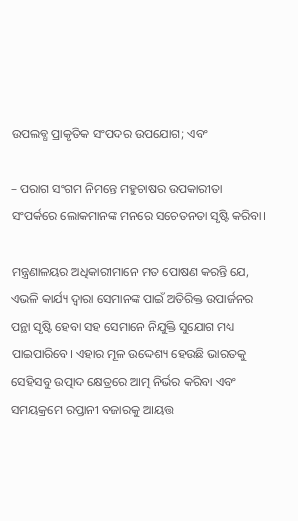ଉପଲବ୍ଧ ପ୍ରାକୃତିକ ସଂପଦର ଉପଯୋଗ; ଏବଂ

– ପରାଗ ସଂଗମ ନିମନ୍ତେ ମହୁଚାଷର ଉପକାରୀତା ସଂପର୍କରେ ଲୋକମାନଙ୍କ ମନରେ ସଚେତନତା ସୃଷ୍ଟି କରିବା।

ମନ୍ତ୍ରଣାଳୟର ଅଧିକାରୀମାନେ ମତ ପୋଷଣ କରନ୍ତି ଯେ, ଏଭଳି କାର୍ଯ୍ୟ ଦ୍ୱାରା ସେମାନଙ୍କ ପାଇଁ ଅତିରିକ୍ତ ଉପାର୍ଜନର ପନ୍ଥା ସୃଷ୍ଟି ହେବା ସହ ସେମାନେ ନିଯୁକ୍ତି ସୁଯୋଗ ମଧ୍ୟ ପାଇପାରିବେ। ଏହାର ମୂଳ ଉଦ୍ଦେଶ୍ୟ ହେଉଛି ଭାରତକୁ ସେହିସବୁ ଉତ୍ପାଦ କ୍ଷେତ୍ରରେ ଆତ୍ମ ନିର୍ଭର କରିବା ଏବଂ ସମୟକ୍ରମେ ରପ୍ତାନୀ ବଜାରକୁ ଆୟତ୍ତ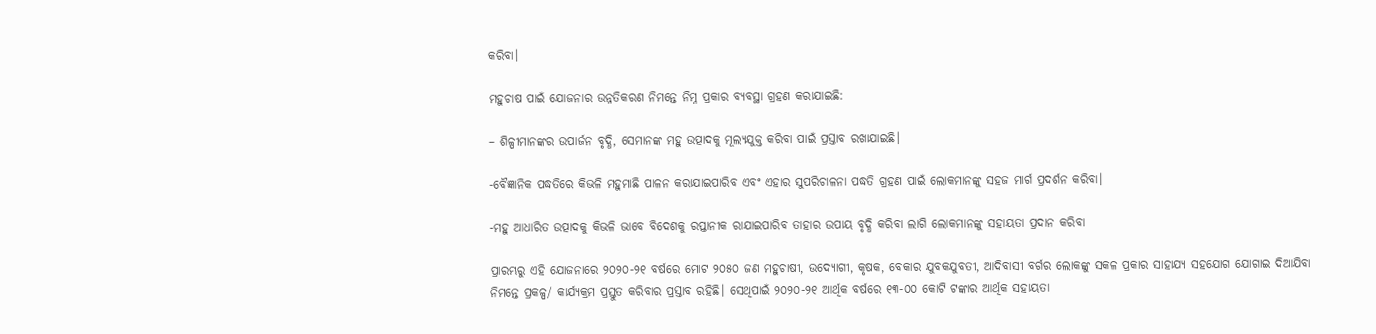କରିବା।

ମହୁଚାଷ ପାଇଁ ଯୋଜନାର ଉନ୍ନତିକରଣ ନିମନ୍ତେ ନିମ୍ନ ପ୍ରକାର ବ୍ୟବସ୍ଥା ଗ୍ରହଣ କରାଯାଇଛି:

– ଶିଳ୍ପୀମାନଙ୍କର ଉପାର୍ଜନ ବୃଦ୍ଧି, ସେମାନଙ୍କ ମହୁ ଉତ୍ପାଦକୁ ମୂଲ୍ୟଯୁକ୍ତ କରିବା ପାଇଁ ପ୍ରସ୍ତାବ ରଖାଯାଇଛି।

-ବୈଜ୍ଞାନିକ ପଦ୍ଧତିରେ କିଭଳି ମହୁମାଛି ପାଳନ କରାଯାଇପାରିବ ଏବଂ ଏହାର ସୁପରିଚାଳନା ପଦ୍ଧତି ଗ୍ରହଣ ପାଇଁ ଲୋକମାନଙ୍କୁ ସହଜ ମାର୍ଗ ପ୍ରଦର୍ଶନ କରିବା।

-ମହୁ ଆଧାରିତ ଉତ୍ପାଦକୁ କିଭଳି ଭାବେ ବିଦେଶକୁ ରପ୍ତାନୀକ ରାଯାଇପାରିବ ତାହାର ଉପାୟ ବୃଦ୍ଧି କରିବା ଲାଗି ଲୋକମାନଙ୍କୁ ସହାୟତା ପ୍ରଦାନ କରିବା

ପ୍ରାରମ୍ଭରୁ ଏହି ଯୋଜନାରେ ୨୦୨୦-୨୧ ବର୍ଷରେ ମୋଟ ୨୦୫୦ ଜଣ ମହୁଚାଷୀ, ଉଦ୍ୟୋଗୀ, କୃଷକ, ବେକାର ଯୁବକଯୁବତୀ, ଆଦିବାସୀ ବର୍ଗର ଲୋକଙ୍କୁ ସକଳ ପ୍ରକାର ସାହାଯ୍ୟ ସହଯୋଗ ଯୋଗାଇ ଦିଆଯିବା ନିମନ୍ତେ ପ୍ରକଳ୍ପ/ କାର୍ଯ୍ୟକ୍ରମ ପ୍ରସ୍ତୁତ କରିବାର ପ୍ରସ୍ତାବ ରହିଛି। ସେଥିପାଇଁ ୨୦୨୦-୨୧ ଆର୍ଥିକ ବର୍ଷରେ ୧୩-୦୦ କୋଟି ଟଙ୍କାର ଆର୍ଥିକ ସହାୟତା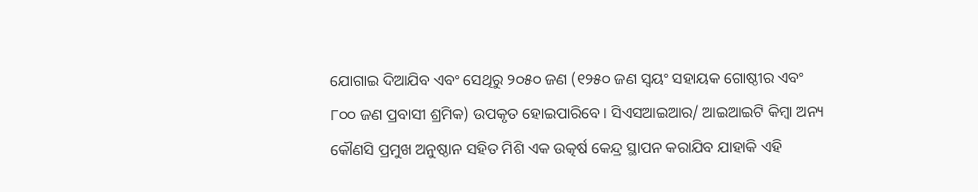ଯୋଗାଇ ଦିଆଯିବ ଏବଂ ସେଥିରୁ ୨୦୫୦ ଜଣ (୧୨୫୦ ଜଣ ସ୍ୱୟଂ ସହାୟକ ଗୋଷ୍ଠୀର ଏବଂ ୮୦୦ ଜଣ ପ୍ରବାସୀ ଶ୍ରମିକ) ଉପକୃତ ହୋଇପାରିବେ। ସିଏସଆଇଆର/ ଆଇଆଇଟି କିମ୍ବା ଅନ୍ୟ କୌଣସି ପ୍ରମୁଖ ଅନୁଷ୍ଠାନ ସହିତ ମିଶି ଏକ ଉତ୍କର୍ଷ କେନ୍ଦ୍ର ସ୍ଥାପନ କରାଯିବ ଯାହାକି ଏହି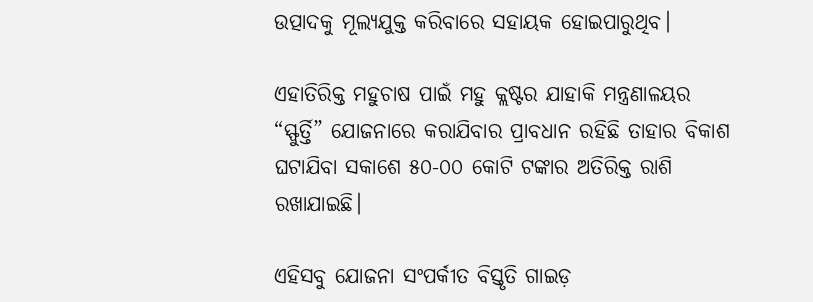ଉତ୍ପାଦକୁ ମୂଲ୍ୟଯୁକ୍ତ କରିବାରେ ସହାୟକ ହୋଇପାରୁଥିବ।

ଏହାତିରିକ୍ତ ମହୁଚାଷ ପାଇଁ ମହୁ କ୍ଲଷ୍ଟର ଯାହାକି ମନ୍ତ୍ରଣାଳୟର “ସ୍ଫୁର୍ତ୍ତି” ଯୋଜନାରେ କରାଯିବାର ପ୍ରାବଧାନ ରହିଛି ତାହାର ବିକାଶ ଘଟାଯିବା ସକାଶେ ୫୦-୦୦ କୋଟି ଟଙ୍କାର ଅତିରିକ୍ତ ରାଶି ରଖାଯାଇଛି।

ଏହିସବୁ ଯୋଜନା ସଂପର୍କୀତ ବିସ୍ତୃତି ଗାଇଡ଼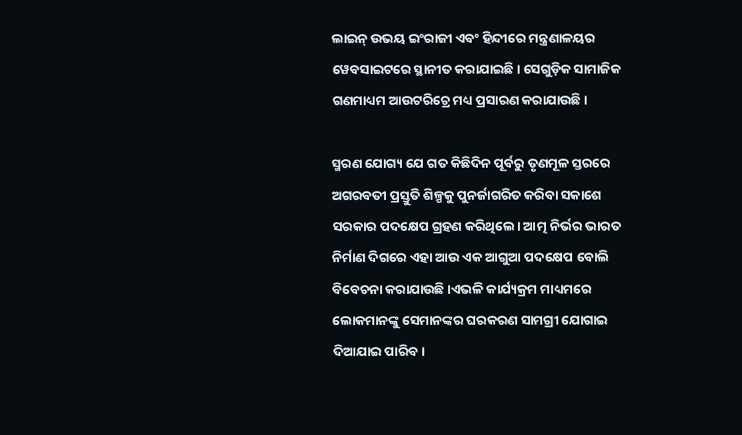ଲାଇନ୍ ଉଭୟ ଇଂରାଜୀ ଏବଂ ହିନ୍ଦୀରେ ମନ୍ତ୍ରଣାଳୟର ୱେବସାଇଟରେ ସ୍ଥାନୀତ କରାଯାଇଛି। ସେଗୁଡ଼ିକ ସାମାଜିକ ଗଣମାଧ୍ୟମ ଆଉଟରିଚ୍ରେ ମଧ୍ୟ ପ୍ରସାରଣ କରାଯାଉଛି।

ସ୍ମରଣ ଯୋଗ୍ୟ ଯେ ଗତ କିଛିଦିନ ପୂର୍ବରୁ ତୃଣମୂଳ ସ୍ତରରେ ଅଗରବତୀ ପ୍ରସ୍ତୁତି ଶିଳ୍ପକୁ ପୁନର୍ଜାଗରିତ କରିବା ସକାଶେ ସରକାର ପଦକ୍ଷେପ ଗ୍ରହଣ କରିଥିଲେ। ଆତ୍ମ ନିର୍ଭର ଭାରତ ନିର୍ମାଣ ଦିଗରେ ଏହା ଆଉ ଏକ ଆଗୁଆ ପଦକ୍ଷେପ ବୋଲି ବିବେଚନା କରାଯାଉଛି।ଏଭଳି କାର୍ଯ୍ୟକ୍ରମ ମାଧ୍ୟମରେ ଲୋକମାନଙ୍କୁ ସେମାନଙ୍କର ଘରକରଣ ସାମଗ୍ରୀ ଯୋଗାଇ ଦିଆଯାଇ ପାରିବ।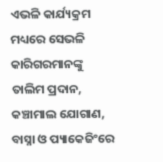ଏଭଳି କାର୍ଯ୍ୟକ୍ରମ ମଧ୍ୟରେ ସେଭଳି କାରିଗରମାନଙ୍କୁ ତାଲିମ ପ୍ରଦାନ, କଞ୍ଚାମାଲ ଯୋଗାଣ, ବାସ୍ନା ଓ ପ୍ୟାକେଜିଂରେ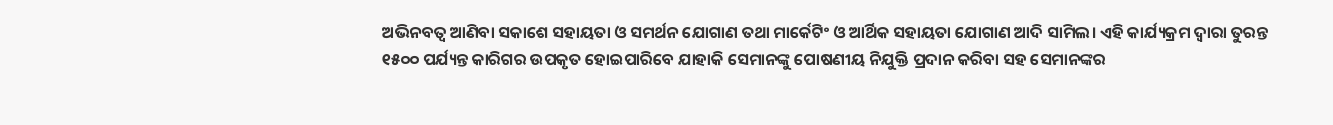ଅଭିନବତ୍ୱ ଆଣିବା ସକାଶେ ସହାୟତା ଓ ସମର୍ଥନ ଯୋଗାଣ ତଥା ମାର୍କେଟିଂ ଓ ଆର୍ଥିକ ସହାୟତା ଯୋଗାଣ ଆଦି ସାମିଲ। ଏହି କାର୍ଯ୍ୟକ୍ରମ ଦ୍ୱାରା ତୁରନ୍ତ ୧୫୦୦ ପର୍ଯ୍ୟନ୍ତ କାରିଗର ଉପକୃତ ହୋଇପାରିବେ ଯାହାକି ସେମାନଙ୍କୁ ପୋଷଣୀୟ ନିଯୁକ୍ତି ପ୍ରଦାନ କରିବା ସହ ସେମାନଙ୍କର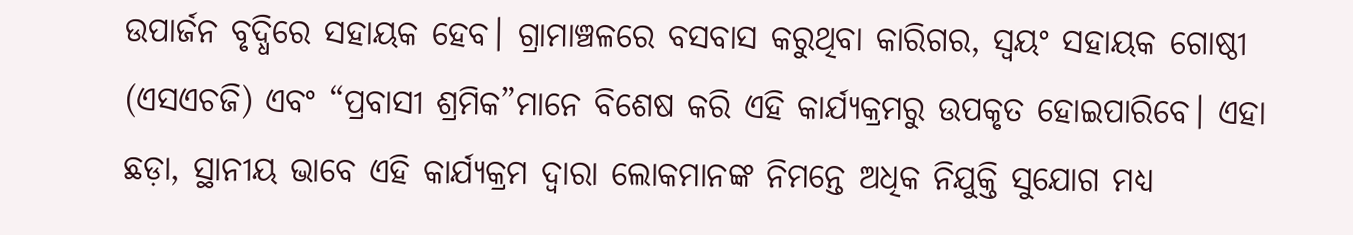ଉପାର୍ଜନ ବୃଦ୍ଧିରେ ସହାୟକ ହେବ। ଗ୍ରାମାଞ୍ଚଳରେ ବସବାସ କରୁଥିବା କାରିଗର, ସ୍ୱୟଂ ସହାୟକ ଗୋଷ୍ଠୀ (ଏସଏଚଜି) ଏବଂ “ପ୍ରବାସୀ ଶ୍ରମିକ”ମାନେ ବିଶେଷ କରି ଏହି କାର୍ଯ୍ୟକ୍ରମରୁ ଉପକୃତ ହୋଇପାରିବେ। ଏହା ଛଡ଼ା, ସ୍ଥାନୀୟ ଭାବେ ଏହି କାର୍ଯ୍ୟକ୍ରମ ଦ୍ୱାରା ଲୋକମାନଙ୍କ ନିମନ୍ତେ ଅଧିକ ନିଯୁକ୍ତି ସୁଯୋଗ ମଧ୍ୟ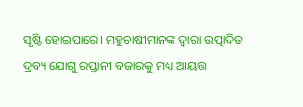ସୃଷ୍ଟି ହୋଇପାରେ। ମହୁଚାଷୀମାନଙ୍କ ଦ୍ୱାରା ଉତ୍ପାଦିତ ଦ୍ରବ୍ୟ ଯୋଗୁ ରପ୍ତାନୀ ବଜାରକୁ ମଧ୍ୟ ଆୟତ୍ତ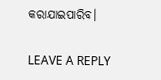କରାଯାଇପାରିବ।

LEAVE A REPLY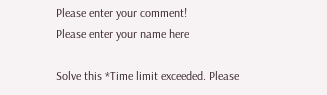Please enter your comment!
Please enter your name here

Solve this *Time limit exceeded. Please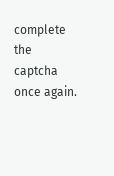complete the captcha once again.